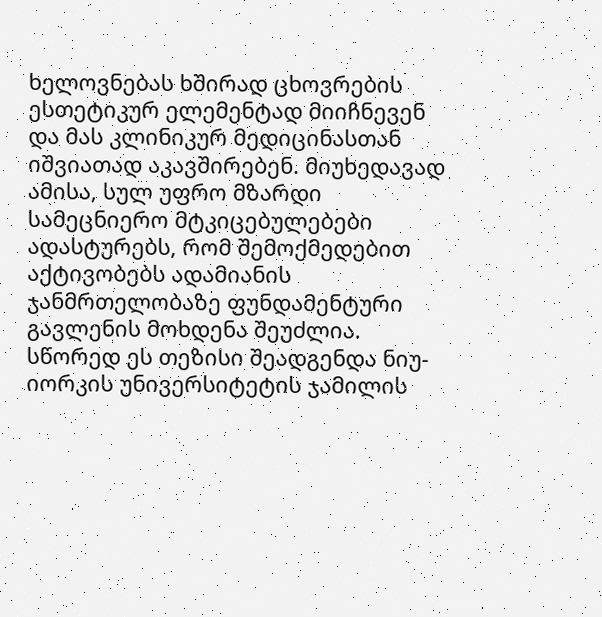ხელოვნებას ხშირად ცხოვრების ესთეტიკურ ელემენტად მიიჩნევენ და მას კლინიკურ მედიცინასთან იშვიათად აკავშირებენ. მიუხედავად ამისა, სულ უფრო მზარდი სამეცნიერო მტკიცებულებები ადასტურებს, რომ შემოქმედებით აქტივობებს ადამიანის ჯანმრთელობაზე ფუნდამენტური გავლენის მოხდენა შეუძლია.
სწორედ ეს თეზისი შეადგენდა ნიუ-იორკის უნივერსიტეტის ჯამილის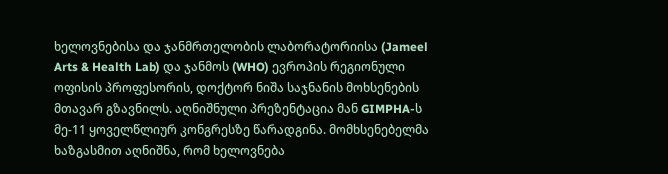ხელოვნებისა და ჯანმრთელობის ლაბორატორიისა (Jameel Arts & Health Lab) და ჯანმოს (WHO) ევროპის რეგიონული ოფისის პროფესორის, დოქტორ ნიშა საჯნანის მოხსენების მთავარ გზავნილს. აღნიშნული პრეზენტაცია მან GIMPHA-ს მე-11 ყოველწლიურ კონგრესზე წარადგინა. მომხსენებელმა ხაზგასმით აღნიშნა, რომ ხელოვნება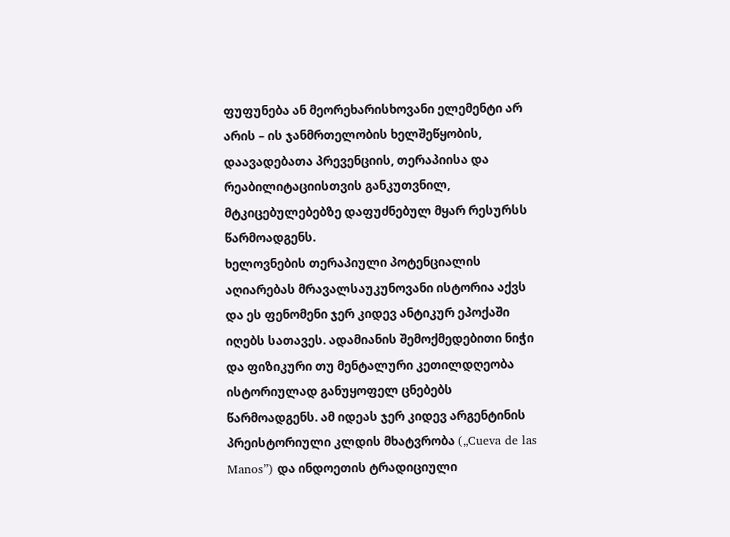ფუფუნება ან მეორეხარისხოვანი ელემენტი არ არის – ის ჯანმრთელობის ხელშეწყობის, დაავადებათა პრევენციის, თერაპიისა და რეაბილიტაციისთვის განკუთვნილ, მტკიცებულებებზე დაფუძნებულ მყარ რესურსს წარმოადგენს.
ხელოვნების თერაპიული პოტენციალის აღიარებას მრავალსაუკუნოვანი ისტორია აქვს და ეს ფენომენი ჯერ კიდევ ანტიკურ ეპოქაში იღებს სათავეს. ადამიანის შემოქმედებითი ნიჭი და ფიზიკური თუ მენტალური კეთილდღეობა ისტორიულად განუყოფელ ცნებებს წარმოადგენს. ამ იდეას ჯერ კიდევ არგენტინის პრეისტორიული კლდის მხატვრობა („Cueva de las Manos”) და ინდოეთის ტრადიციული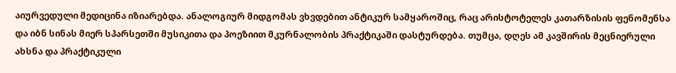აიურვედული მედიცინა იზიარებდა. ანალოგიურ მიდგომას ვხვდებით ანტიკურ სამყაროშიც, რაც არისტოტელეს კათარზისის ფენომენსა და იბნ სინას მიერ სპარსეთში მუსიკითა და პოეზიით მკურნალობის პრაქტიკაში დასტურდება. თუმცა, დღეს ამ კავშირის მეცნიერული ახსნა და პრაქტიკული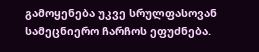გამოყენება უკვე სრულფასოვან სამეცნიერო ჩარჩოს ეფუძნება.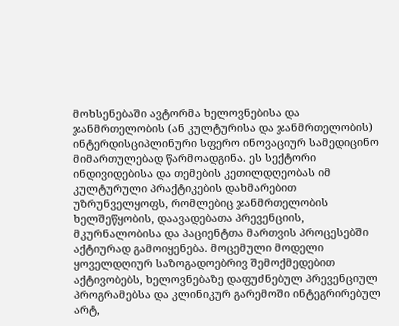მოხსენებაში ავტორმა ხელოვნებისა და ჯანმრთელობის (ან კულტურისა და ჯანმრთელობის) ინტერდისციპლინური სფერო ინოვაციურ სამედიცინო მიმართულებად წარმოადგინა. ეს სექტორი ინდივიდებისა და თემების კეთილდღეობას იმ კულტურული პრაქტიკების დახმარებით უზრუნველყოფს, რომლებიც ჯანმრთელობის ხელშეწყობის, დაავადებათა პრევენციის, მკურნალობისა და პაციენტთა მართვის პროცესებში აქტიურად გამოიყენება. მოცემული მოდელი ყოველდღიურ საზოგადოებრივ შემოქმედებით აქტივობებს, ხელოვნებაზე დაფუძნებულ პრევენციულ პროგრამებსა და კლინიკურ გარემოში ინტეგრირებულ არტ,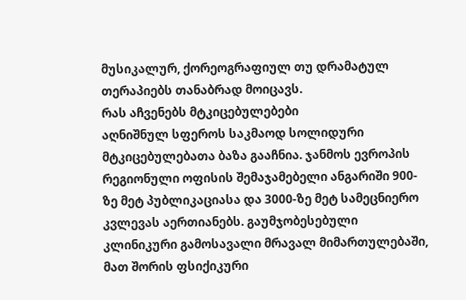მუსიკალურ, ქორეოგრაფიულ თუ დრამატულ თერაპიებს თანაბრად მოიცავს.
რას აჩვენებს მტკიცებულებები
აღნიშნულ სფეროს საკმაოდ სოლიდური მტკიცებულებათა ბაზა გააჩნია. ჯანმოს ევროპის რეგიონული ოფისის შემაჯამებელი ანგარიში 900-ზე მეტ პუბლიკაციასა და 3000-ზე მეტ სამეცნიერო კვლევას აერთიანებს. გაუმჯობესებული კლინიკური გამოსავალი მრავალ მიმართულებაში, მათ შორის ფსიქიკური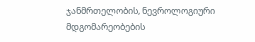ჯანმრთელობის, ნევროლოგიური მდგომარეობების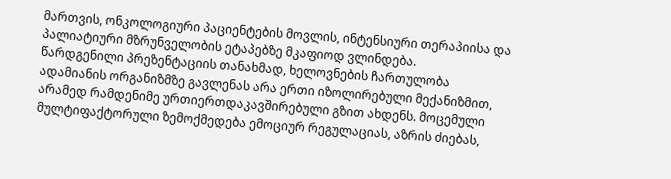მართვის, ონკოლოგიური პაციენტების მოვლის, ინტენსიური თერაპიისა და პალიატიური მზრუნველობის ეტაპებზე მკაფიოდ ვლინდება.
წარდგენილი პრეზენტაციის თანახმად, ხელოვნების ჩართულობა ადამიანის ორგანიზმზე გავლენას არა ერთი იზოლირებული მექანიზმით, არამედ რამდენიმე ურთიერთდაკავშირებული გზით ახდენს. მოცემული მულტიფაქტორული ზემოქმედება ემოციურ რეგულაციას, აზრის ძიებას,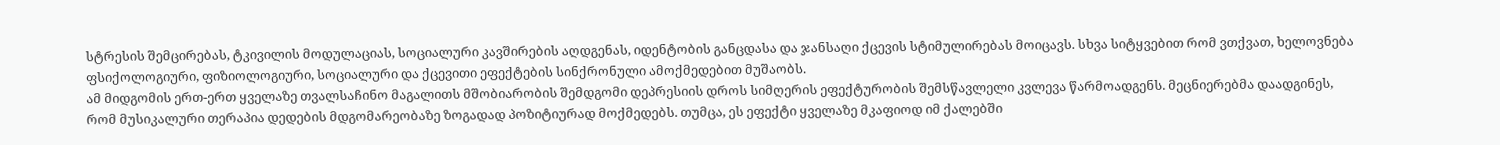სტრესის შემცირებას, ტკივილის მოდულაციას, სოციალური კავშირების აღდგენას, იდენტობის განცდასა და ჯანსაღი ქცევის სტიმულირებას მოიცავს. სხვა სიტყვებით რომ ვთქვათ, ხელოვნება ფსიქოლოგიური, ფიზიოლოგიური, სოციალური და ქცევითი ეფექტების სინქრონული ამოქმედებით მუშაობს.
ამ მიდგომის ერთ-ერთ ყველაზე თვალსაჩინო მაგალითს მშობიარობის შემდგომი დეპრესიის დროს სიმღერის ეფექტურობის შემსწავლელი კვლევა წარმოადგენს. მეცნიერებმა დაადგინეს, რომ მუსიკალური თერაპია დედების მდგომარეობაზე ზოგადად პოზიტიურად მოქმედებს. თუმცა, ეს ეფექტი ყველაზე მკაფიოდ იმ ქალებში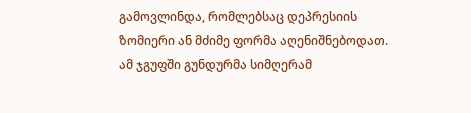გამოვლინდა, რომლებსაც დეპრესიის ზომიერი ან მძიმე ფორმა აღენიშნებოდათ. ამ ჯგუფში გუნდურმა სიმღერამ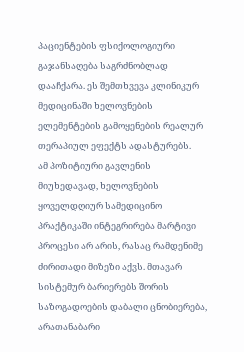პაციენტების ფსიქოლოგიური გაჯანსაღება საგრძნობლად დააჩქარა. ეს შემთხვევა კლინიკურ მედიცინაში ხელოვნების ელემენტების გამოყენების რეალურ თერაპიულ ეფექტს ადასტურებს.
ამ პოზიტიური გავლენის მიუხედავად, ხელოვნების ყოველდღიურ სამედიცინო პრაქტიკაში ინტეგრირება მარტივი პროცესი არ არის, რასაც რამდენიმე ძირითადი მიზეზი აქვს. მთავარ სისტემურ ბარიერებს შორის საზოგადოების დაბალი ცნობიერება, არათანაბარი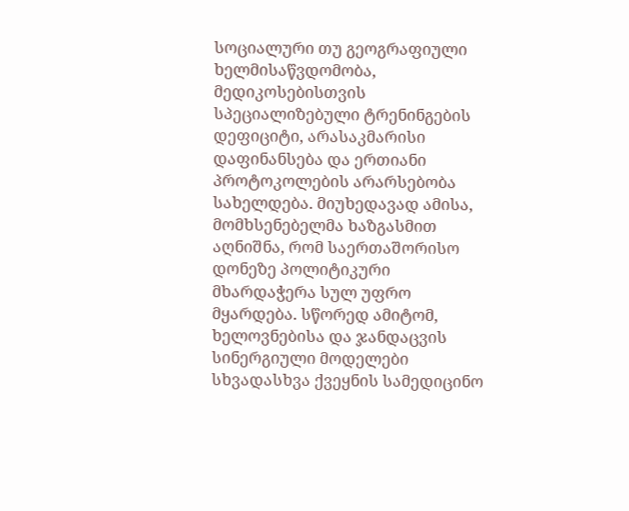სოციალური თუ გეოგრაფიული ხელმისაწვდომობა, მედიკოსებისთვის სპეციალიზებული ტრენინგების დეფიციტი, არასაკმარისი დაფინანსება და ერთიანი პროტოკოლების არარსებობა სახელდება. მიუხედავად ამისა, მომხსენებელმა ხაზგასმით აღნიშნა, რომ საერთაშორისო დონეზე პოლიტიკური მხარდაჭერა სულ უფრო მყარდება. სწორედ ამიტომ, ხელოვნებისა და ჯანდაცვის სინერგიული მოდელები სხვადასხვა ქვეყნის სამედიცინო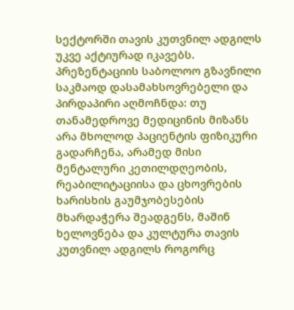სექტორში თავის კუთვნილ ადგილს უკვე აქტიურად იკავებს.
პრეზენტაციის საბოლოო გზავნილი საკმაოდ დასამახსოვრებელი და პირდაპირი აღმოჩნდა: თუ თანამედროვე მედიცინის მიზანს არა მხოლოდ პაციენტის ფიზიკური გადარჩენა, არამედ მისი მენტალური კეთილდღეობის, რეაბილიტაციისა და ცხოვრების ხარისხის გაუმჯობესების მხარდაჭერა შეადგენს, მაშინ ხელოვნება და კულტურა თავის კუთვნილ ადგილს როგორც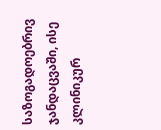საზოგადოებრივ ჯანდაცვაში, ისე კლინიკურ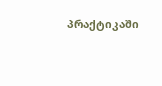პრაქტიკაში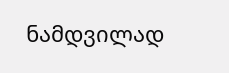ნამდვილად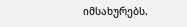იმსახურებს.